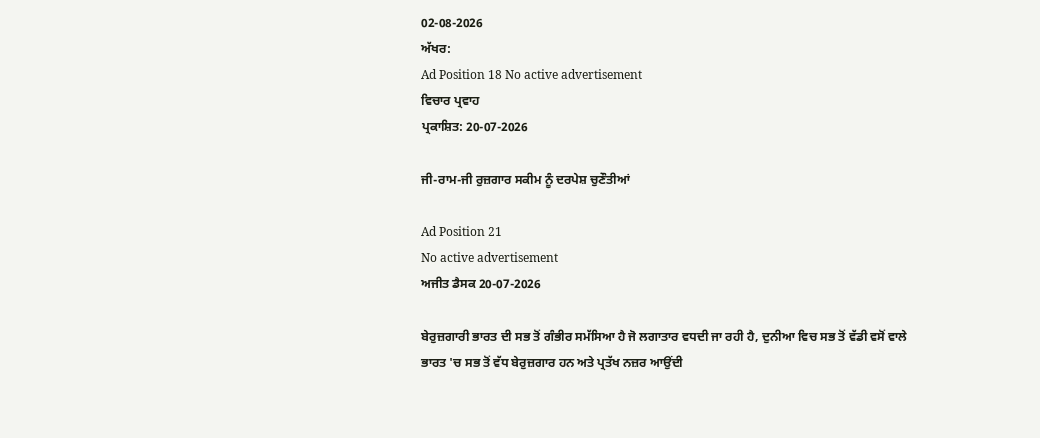02-08-2026
ਅੱਖਰ:
Ad Position 18 No active advertisement
ਵਿਚਾਰ ਪ੍ਰਵਾਹ
ਪ੍ਰਕਾਸ਼ਿਤ: 20-07-2026

ਜੀ-ਰਾਮ-ਜੀ ਰੁਜ਼ਗਾਰ ਸਕੀਮ ਨੂੰ ਦਰਪੇਸ਼ ਚੁਣੌਤੀਆਂ

Ad Position 21
No active advertisement
ਅਜੀਤ ਡੈਸਕ 20-07-2026

ਬੇਰੁਜ਼ਗਾਰੀ ਭਾਰਤ ਦੀ ਸਭ ਤੋਂ ਗੰਭੀਰ ਸਮੱਸਿਆ ਹੈ ਜੋ ਲਗਾਤਾਰ ਵਧਦੀ ਜਾ ਰਹੀ ਹੈ, ਦੁਨੀਆ ਵਿਚ ਸਭ ਤੋਂ ਵੱਡੀ ਵਸੋਂ ਵਾਲੇ ਭਾਰਤ 'ਚ ਸਭ ਤੋਂ ਵੱਧ ਬੇਰੁਜ਼ਗਾਰ ਹਨ ਅਤੇ ਪ੍ਰਤੱਖ ਨਜ਼ਰ ਆਉਂਦੀ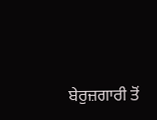ਬੇਰੁਜ਼ਗਾਰੀ ਤੋਂ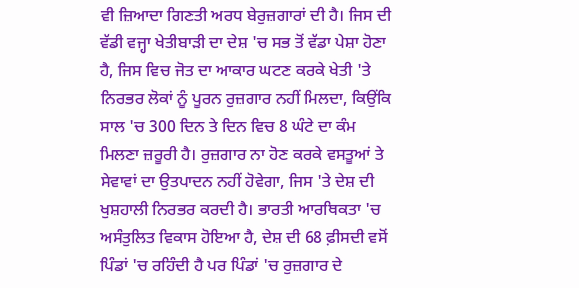ਵੀ ਜ਼ਿਆਦਾ ਗਿਣਤੀ ਅਰਧ ਬੇਰੁਜ਼ਗਾਰਾਂ ਦੀ ਹੈ। ਜਿਸ ਦੀ ਵੱਡੀ ਵਜ੍ਹਾ ਖੇਤੀਬਾੜੀ ਦਾ ਦੇਸ਼ 'ਚ ਸਭ ਤੋਂ ਵੱਡਾ ਪੇਸ਼ਾ ਹੋਣਾ ਹੈ, ਜਿਸ ਵਿਚ ਜੋਤ ਦਾ ਆਕਾਰ ਘਟਣ ਕਰਕੇ ਖੇਤੀ 'ਤੇ ਨਿਰਭਰ ਲੋਕਾਂ ਨੂੰ ਪੂਰਨ ਰੁਜ਼ਗਾਰ ਨਹੀਂ ਮਿਲਦਾ, ਕਿਉਂਕਿ ਸਾਲ 'ਚ 300 ਦਿਨ ਤੇ ਦਿਨ ਵਿਚ 8 ਘੰਟੇ ਦਾ ਕੰਮ ਮਿਲਣਾ ਜ਼ਰੂਰੀ ਹੈ। ਰੁਜ਼ਗਾਰ ਨਾ ਹੋਣ ਕਰਕੇ ਵਸਤੂਆਂ ਤੇ ਸੇਵਾਵਾਂ ਦਾ ਉਤਪਾਦਨ ਨਹੀਂ ਹੋਵੇਗਾ, ਜਿਸ 'ਤੇ ਦੇਸ਼ ਦੀ ਖੁਸ਼ਹਾਲੀ ਨਿਰਭਰ ਕਰਦੀ ਹੈ। ਭਾਰਤੀ ਆਰਥਿਕਤਾ 'ਚ ਅਸੰਤੁਲਿਤ ਵਿਕਾਸ ਹੋਇਆ ਹੈ, ਦੇਸ਼ ਦੀ 68 ਫ਼ੀਸਦੀ ਵਸੋਂ ਪਿੰਡਾਂ 'ਚ ਰਹਿੰਦੀ ਹੈ ਪਰ ਪਿੰਡਾਂ 'ਚ ਰੁਜ਼ਗਾਰ ਦੇ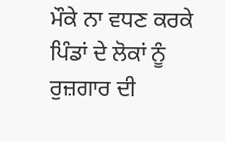ਮੌਕੇ ਨਾ ਵਧਣ ਕਰਕੇ ਪਿੰਡਾਂ ਦੇ ਲੋਕਾਂ ਨੂੰ ਰੁਜ਼ਗਾਰ ਦੀ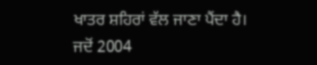ਖਾਤਰ ਸ਼ਹਿਰਾਂ ਵੱਲ ਜਾਣਾ ਪੈਂਦਾ ਹੈ। ਜਦੋਂ 2004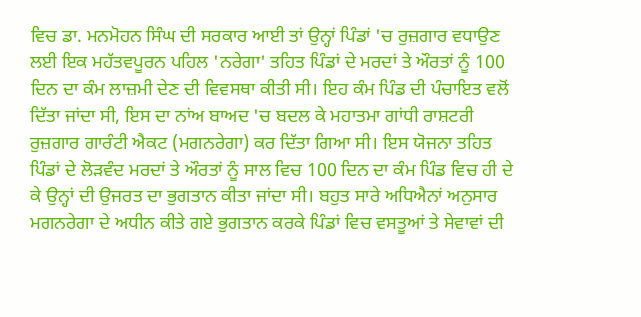ਵਿਚ ਡਾ. ਮਨਮੋਹਨ ਸਿੰਘ ਦੀ ਸਰਕਾਰ ਆਈ ਤਾਂ ਉਨ੍ਹਾਂ ਪਿੰਡਾਂ 'ਚ ਰੁਜ਼ਗਾਰ ਵਧਾਉਣ ਲਈ ਇਕ ਮਹੱਤਵਪੂਰਨ ਪਹਿਲ 'ਨਰੇਗਾ' ਤਹਿਤ ਪਿੰਡਾਂ ਦੇ ਮਰਦਾਂ ਤੇ ਔਰਤਾਂ ਨੂੰ 100 ਦਿਨ ਦਾ ਕੰਮ ਲਾਜ਼ਮੀ ਦੇਣ ਦੀ ਵਿਵਸਥਾ ਕੀਤੀ ਸੀ। ਇਹ ਕੰਮ ਪਿੰਡ ਦੀ ਪੰਚਾਇਤ ਵਲੋਂ ਦਿੱਤਾ ਜਾਂਦਾ ਸੀ, ਇਸ ਦਾ ਨਾਂਅ ਬਾਅਦ 'ਚ ਬਦਲ ਕੇ ਮਹਾਤਮਾ ਗਾਂਧੀ ਰਾਸ਼ਟਰੀ ਰੁਜ਼ਗਾਰ ਗਾਰੰਟੀ ਐਕਟ (ਮਗਨਰੇਗਾ) ਕਰ ਦਿੱਤਾ ਗਿਆ ਸੀ। ਇਸ ਯੋਜਨਾ ਤਹਿਤ ਪਿੰਡਾਂ ਦੇ ਲੋੜਵੰਦ ਮਰਦਾਂ ਤੇ ਔਰਤਾਂ ਨੂੰ ਸਾਲ ਵਿਚ 100 ਦਿਨ ਦਾ ਕੰਮ ਪਿੰਡ ਵਿਚ ਹੀ ਦੇ ਕੇ ਉਨ੍ਹਾਂ ਦੀ ਉਜਰਤ ਦਾ ਭੁਗਤਾਨ ਕੀਤਾ ਜਾਂਦਾ ਸੀ। ਬਹੁਤ ਸਾਰੇ ਅਧਿਐਨਾਂ ਅਨੁਸਾਰ ਮਗਨਰੇਗਾ ਦੇ ਅਧੀਨ ਕੀਤੇ ਗਏ ਭੁਗਤਾਨ ਕਰਕੇ ਪਿੰਡਾਂ ਵਿਚ ਵਸਤੂਆਂ ਤੇ ਸੇਵਾਵਾਂ ਦੀ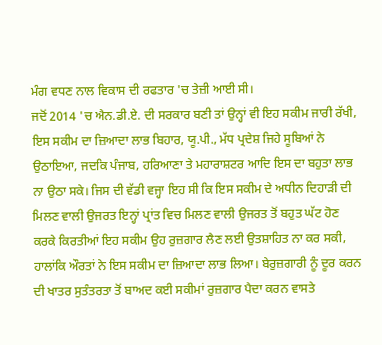ਮੰਗ ਵਧਣ ਨਾਲ ਵਿਕਾਸ ਦੀ ਰਫਤਾਰ 'ਚ ਤੇਜ਼ੀ ਆਈ ਸੀ।
ਜਦੋਂ 2014 'ਚ ਐਨ.ਡੀ.ਏ. ਦੀ ਸਰਕਾਰ ਬਣੀ ਤਾਂ ਉਨ੍ਹਾਂ ਵੀ ਇਹ ਸਕੀਮ ਜਾਰੀ ਰੱਖੀ, ਇਸ ਸਕੀਮ ਦਾ ਜ਼ਿਆਦਾ ਲਾਭ ਬਿਹਾਰ, ਯੂ.ਪੀ., ਮੱਧ ਪ੍ਰਦੇਸ਼ ਜਿਹੇ ਸੂਬਿਆਂ ਨੇ ਉਠਾਇਆ, ਜਦਕਿ ਪੰਜਾਬ, ਹਰਿਆਣਾ ਤੇ ਮਹਾਰਾਸ਼ਟਰ ਆਦਿ ਇਸ ਦਾ ਬਹੁਤਾ ਲਾਭ ਨਾ ਉਠਾ ਸਕੇ। ਜਿਸ ਦੀ ਵੱਡੀ ਵਜ੍ਹਾ ਇਹ ਸੀ ਕਿ ਇਸ ਸਕੀਮ ਦੇ ਅਧੀਨ ਦਿਹਾੜੀ ਦੀ ਮਿਲਣ ਵਾਲੀ ਉਜਰਤ ਇਨ੍ਹਾਂ ਪ੍ਰਾਂਤ ਵਿਚ ਮਿਲਣ ਵਾਲੀ ਉਜਰਤ ਤੋਂ ਬਹੁਤ ਘੱਟ ਹੋਣ ਕਰਕੇ ਕਿਰਤੀਆਂ ਇਹ ਸਕੀਮ ਉਹ ਰੁਜ਼ਗਾਰ ਲੈਣ ਲਈ ਉਤਸ਼ਾਹਿਤ ਨਾ ਕਰ ਸਕੀ, ਹਾਲਾਂਕਿ ਔਰਤਾਂ ਨੇ ਇਸ ਸਕੀਮ ਦਾ ਜ਼ਿਆਦਾ ਲਾਭ ਲਿਆ। ਬੇਰੁਜ਼ਗਾਰੀ ਨੂੰ ਦੂਰ ਕਰਨ ਦੀ ਖਾਤਰ ਸੁਤੰਤਰਤਾ ਤੋਂ ਬਾਅਦ ਕਈ ਸਕੀਮਾਂ ਰੁਜ਼ਗਾਰ ਪੈਦਾ ਕਰਨ ਵਾਸਤੇ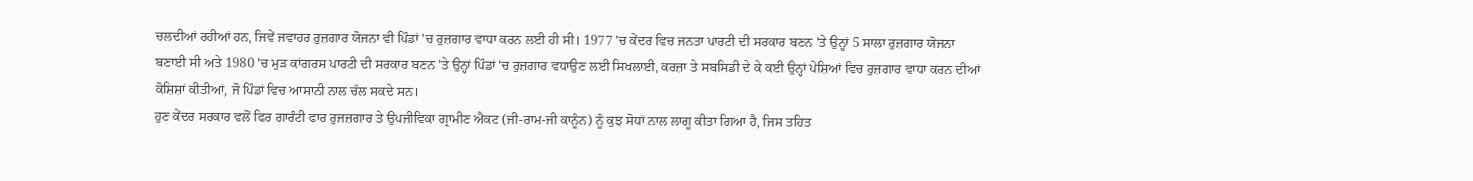ਚਲਦੀਆਂ ਰਹੀਆਂ ਹਨ, ਜਿਵੇਂ ਜਵਾਹਰ ਰੁਜ਼ਗਾਰ ਯੋਜਨਾ ਵੀ ਪਿੰਡਾਂ 'ਚ ਰੁਜ਼ਗਾਰ ਵਾਧਾ ਕਰਨ ਲਈ ਹੀ ਸੀ। 1977 'ਚ ਕੇਂਦਰ ਵਿਚ ਜਨਤਾ ਪਾਰਟੀ ਦੀ ਸਰਕਾਰ ਬਣਨ 'ਤੇ ਉਨ੍ਹਾਂ 5 ਸਾਲਾ ਰੁਜ਼ਗਾਰ ਯੋਜਨਾ ਬਣਾਈ ਸੀ ਅਤੇ 1980 'ਚ ਮੁੜ ਕਾਂਗਰਸ ਪਾਰਟੀ ਦੀ ਸਰਕਾਰ ਬਣਨ 'ਤੇ ਉਨ੍ਹਾਂ ਪਿੰਡਾਂ 'ਚ ਰੁਜ਼ਗਾਰ ਵਧਾਉਣ ਲਈ ਸਿਖਲਾਈ, ਕਰਜ਼ਾ ਤੇ ਸਬਸਿਡੀ ਦੇ ਕੇ ਕਈ ਉਨ੍ਹਾਂ ਪੇਸ਼ਿਆਂ ਵਿਚ ਰੁਜ਼ਗਾਰ ਵਾਧਾ ਕਰਨ ਦੀਆਂ ਕੋਸ਼ਿਸ਼ਾਂ ਕੀਤੀਆਂ, ਜੋ ਪਿੰਡਾਂ ਵਿਚ ਆਸਾਨੀ ਨਾਲ ਚੱਲ ਸਕਦੇ ਸਨ।
ਹੁਣ ਕੇਂਦਰ ਸਰਕਾਰ ਵਲੋਂ ਫਿਰ ਗਾਰੰਟੀ ਫਾਰ ਰੁਜਜ਼ਗਾਰ ਤੇ ਉਪਜੀਵਿਕਾ ਗ੍ਰਾਮੀਣ ਐਕਟ (ਜੀ-ਰਾਮ-ਜੀ ਕਾਨੂੰਨ) ਨੂੰ ਕੁਝ ਸੋਧਾਂ ਨਾਲ ਲਾਗੂ ਕੀਤਾ ਗਿਆ ਹੈ, ਜਿਸ ਤਹਿਤ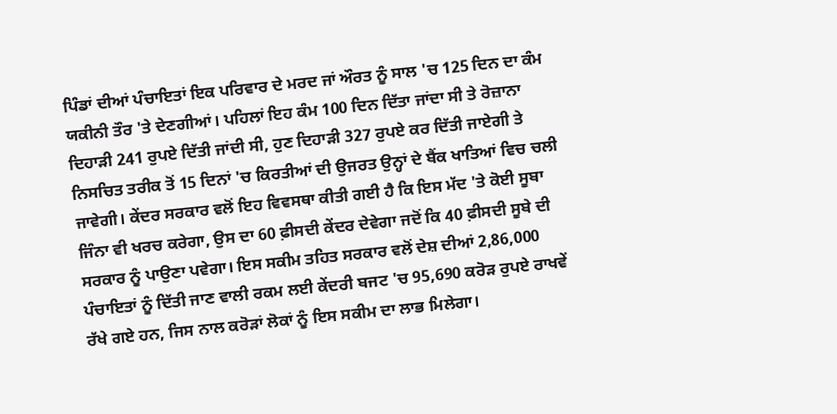ਪਿੰਡਾਂ ਦੀਆਂ ਪੰਚਾਇਤਾਂ ਇਕ ਪਰਿਵਾਰ ਦੇ ਮਰਦ ਜਾਂ ਔਰਤ ਨੂੰ ਸਾਲ 'ਚ 125 ਦਿਨ ਦਾ ਕੰਮ ਯਕੀਨੀ ਤੌਰ 'ਤੇ ਦੇਣਗੀਆਂ। ਪਹਿਲਾਂ ਇਹ ਕੰਮ 100 ਦਿਨ ਦਿੱਤਾ ਜਾਂਦਾ ਸੀ ਤੇ ਰੋਜ਼ਾਨਾ ਦਿਹਾੜੀ 241 ਰੁਪਏ ਦਿੱਤੀ ਜਾਂਦੀ ਸੀ, ਹੁਣ ਦਿਹਾੜੀ 327 ਰੁਪਏ ਕਰ ਦਿੱਤੀ ਜਾਏਗੀ ਤੇ ਨਿਸਚਿਤ ਤਰੀਕ ਤੋਂ 15 ਦਿਨਾਂ 'ਚ ਕਿਰਤੀਆਂ ਦੀ ਉਜਰਤ ਉਨ੍ਹਾਂ ਦੇ ਬੈਂਕ ਖਾਤਿਆਂ ਵਿਚ ਚਲੀ ਜਾਵੇਗੀ। ਕੇਂਦਰ ਸਰਕਾਰ ਵਲੋਂ ਇਹ ਵਿਵਸਥਾ ਕੀਤੀ ਗਈ ਹੈ ਕਿ ਇਸ ਮੱਦ 'ਤੇ ਕੋਈ ਸੂਬਾ ਜਿੰਨਾ ਵੀ ਖਰਚ ਕਰੇਗਾ, ਉਸ ਦਾ 60 ਫ਼ੀਸਦੀ ਕੇਂਦਰ ਦੇਵੇਗਾ ਜਦੋਂ ਕਿ 40 ਫ਼ੀਸਦੀ ਸੂਬੇ ਦੀ ਸਰਕਾਰ ਨੂੰ ਪਾਉਣਾ ਪਵੇਗਾ। ਇਸ ਸਕੀਮ ਤਹਿਤ ਸਰਕਾਰ ਵਲੋਂ ਦੇਸ਼ ਦੀਆਂ 2,86,000 ਪੰਚਾਇਤਾਂ ਨੂੰ ਦਿੱਤੀ ਜਾਣ ਵਾਲੀ ਰਕਮ ਲਈ ਕੇਂਦਰੀ ਬਜਟ 'ਚ 95,690 ਕਰੋੜ ਰੁਪਏ ਰਾਖਵੇਂ ਰੱਖੇ ਗਏ ਹਨ, ਜਿਸ ਨਾਲ ਕਰੋੜਾਂ ਲੋਕਾਂ ਨੂੰ ਇਸ ਸਕੀਮ ਦਾ ਲਾਭ ਮਿਲੇਗਾ।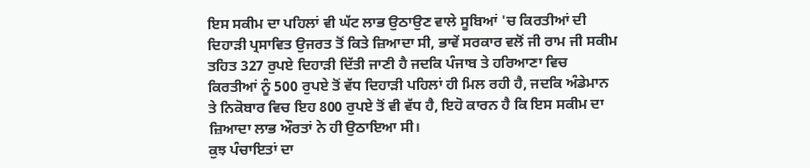ਇਸ ਸਕੀਮ ਦਾ ਪਹਿਲਾਂ ਵੀ ਘੱਟ ਲਾਭ ਉਠਾਉਣ ਵਾਲੇ ਸੂਬਿਆਂ 'ਚ ਕਿਰਤੀਆਂ ਦੀ ਦਿਹਾੜੀ ਪ੍ਰਸਾਵਿਤ ਉਜਰਤ ਤੋਂ ਕਿਤੇ ਜ਼ਿਆਦਾ ਸੀ, ਭਾਵੇਂ ਸਰਕਾਰ ਵਲੋਂ ਜੀ ਰਾਮ ਜੀ ਸਕੀਮ ਤਹਿਤ 327 ਰੁਪਏ ਦਿਹਾੜੀ ਦਿੱਤੀ ਜਾਣੀ ਹੈ ਜਦਕਿ ਪੰਜਾਬ ਤੇ ਹਰਿਆਣਾ ਵਿਚ ਕਿਰਤੀਆਂ ਨੂੰ 500 ਰੁਪਏ ਤੋਂ ਵੱਧ ਦਿਹਾੜੀ ਪਹਿਲਾਂ ਹੀ ਮਿਲ ਰਹੀ ਹੈ, ਜਦਕਿ ਅੰਡੇਮਾਨ ਤੇ ਨਿਕੋਬਾਰ ਵਿਚ ਇਹ 800 ਰੁਪਏ ਤੋਂ ਵੀ ਵੱਧ ਹੈ, ਇਹੋ ਕਾਰਨ ਹੈ ਕਿ ਇਸ ਸਕੀਮ ਦਾ ਜ਼ਿਆਦਾ ਲਾਭ ਔਰਤਾਂ ਨੇ ਹੀ ਉਠਾਇਆ ਸੀ।
ਕੁਝ ਪੰਚਾਇਤਾਂ ਦਾ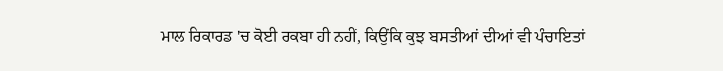ਮਾਲ ਰਿਕਾਰਡ 'ਚ ਕੋਈ ਰਕਬਾ ਹੀ ਨਹੀਂ, ਕਿਉਂਕਿ ਕੁਝ ਬਸਤੀਆਂ ਦੀਆਂ ਵੀ ਪੰਚਾਇਤਾਂ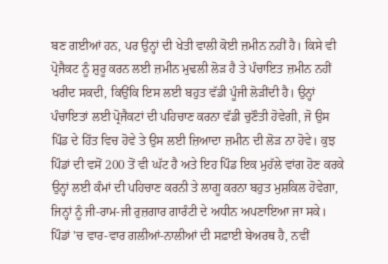ਬਣ ਗਈਆਂ ਹਨ, ਪਰ ਉਨ੍ਹਾਂ ਦੀ ਖੇਤੀ ਵਾਲੀ ਕੋਈ ਜ਼ਮੀਨ ਨਹੀਂ ਹੈ। ਕਿਸੇ ਵੀ ਪ੍ਰੋਜੈਕਟ ਨੂੰ ਸ਼ੁਰੂ ਕਰਨ ਲਈ ਜ਼ਮੀਨ ਮੁਢਲੀ ਲੋੜ ਹੈ ਤੇ ਪੰਚਾਇਤ ਜ਼ਮੀਨ ਨਹੀਂ ਖਰੀਦ ਸਕਦੀ, ਕਿਉਂਕਿ ਇਸ ਲਈ ਬਹੁਤ ਵੱਡੀ ਪੂੰਜੀ ਲੋੜੀਂਦੀ ਹੈ। ਉਨ੍ਹਾਂ ਪੰਚਾਇਤਾਂ ਲਈ ਪ੍ਰੋਜੈਕਟਾਂ ਦੀ ਪਹਿਚਾਣ ਕਰਨਾ ਵੱਡੀ ਚੁਣੌਤੀ ਹੋਵੇਗੀ, ਜੋ ਉਸ ਪਿੰਡ ਦੇ ਹਿੱਤ ਵਿਚ ਹੋਵੇ ਤੇ ਉਸ ਲਈ ਜ਼ਿਆਦਾ ਜ਼ਮੀਨ ਦੀ ਲੋੜ ਨਾ ਹੋਵੇ। ਕੁਝ ਪਿੰਡਾਂ ਦੀ ਵਸੋਂ 200 ਤੋਂ ਵੀ ਘੱਟ ਹੈ ਅਤੇ ਇਹ ਪਿੰਡ ਇਕ ਮੁਹੱਲੇ ਵਾਂਗ ਹੋਣ ਕਰਕੇ ਉਨ੍ਹਾਂ ਲਈ ਕੰਮਾਂ ਦੀ ਪਹਿਚਾਣ ਕਰਨੀ ਤੇ ਲਾਗੂ ਕਰਨਾ ਬਹੁਤ ਮੁਸ਼ਕਿਲ ਹੋਵੇਗਾ, ਜਿਨ੍ਹਾਂ ਨੂੰ ਜੀ-ਰਾਮ-ਜੀ ਰੁਜ਼ਗਾਰ ਗਾਰੰਟੀ ਦੇ ਅਧੀਨ ਅਪਣਾਇਆ ਜਾ ਸਕੇ। ਪਿੰਡਾਂ 'ਚ ਵਾਰ-ਵਾਰ ਗਲੀਆਂ-ਨਾਲੀਆਂ ਦੀ ਸਫ਼ਾਈ ਬੇਅਰਥ ਹੈ, ਨਵੀਂ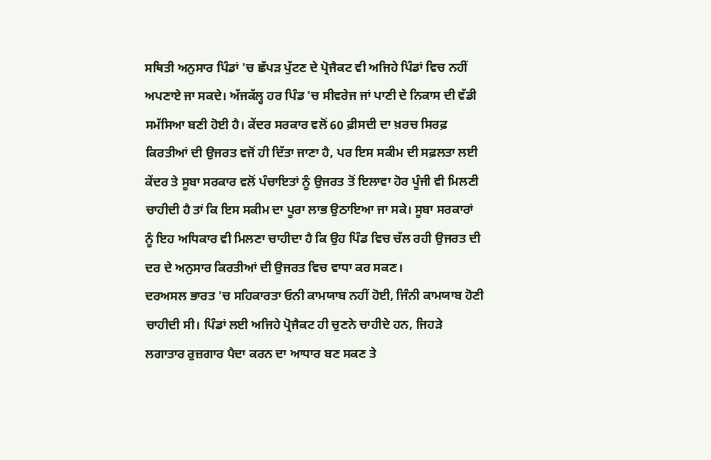ਸਥਿਤੀ ਅਨੁਸਾਰ ਪਿੰਡਾਂ 'ਚ ਛੱਪੜ ਪੁੱਟਣ ਦੇ ਪ੍ਰੋਜੈਕਟ ਵੀ ਅਜਿਹੇ ਪਿੰਡਾਂ ਵਿਚ ਨਹੀਂ ਅਪਣਾਏ ਜਾ ਸਕਦੇ। ਅੱਜਕੱਲ੍ਹ ਹਰ ਪਿੰਡ 'ਚ ਸੀਵਰੇਜ ਜਾਂ ਪਾਣੀ ਦੇ ਨਿਕਾਸ ਦੀ ਵੱਡੀ ਸਮੱਸਿਆ ਬਣੀ ਹੋਈ ਹੈ। ਕੇਂਦਰ ਸਰਕਾਰ ਵਲੋਂ 60 ਫ਼ੀਸਦੀ ਦਾ ਖ਼ਰਚ ਸਿਰਫ਼ ਕਿਰਤੀਆਂ ਦੀ ਉਜਰਤ ਵਜੋਂ ਹੀ ਦਿੱਤਾ ਜਾਣਾ ਹੈ, ਪਰ ਇਸ ਸਕੀਮ ਦੀ ਸਫ਼ਲਤਾ ਲਈ ਕੇਂਦਰ ਤੇ ਸੂਬਾ ਸਰਕਾਰ ਵਲੋਂ ਪੰਚਾਇਤਾਂ ਨੂੰ ਉਜਰਤ ਤੋਂ ਇਲਾਵਾ ਹੋਰ ਪੂੰਜੀ ਵੀ ਮਿਲਣੀ ਚਾਹੀਦੀ ਹੈ ਤਾਂ ਕਿ ਇਸ ਸਕੀਮ ਦਾ ਪੂਰਾ ਲਾਭ ਉਠਾਇਆ ਜਾ ਸਕੇ। ਸੂਬਾ ਸਰਕਾਰਾਂ ਨੂੰ ਇਹ ਅਧਿਕਾਰ ਵੀ ਮਿਲਣਾ ਚਾਹੀਦਾ ਹੈ ਕਿ ਉਹ ਪਿੰਡ ਵਿਚ ਚੱਲ ਰਹੀ ਉਜਰਤ ਦੀ ਦਰ ਦੇ ਅਨੁਸਾਰ ਕਿਰਤੀਆਂ ਦੀ ਉਜਰਤ ਵਿਚ ਵਾਧਾ ਕਰ ਸਕਣ।
ਦਰਅਸਲ ਭਾਰਤ 'ਚ ਸਹਿਕਾਰਤਾ ਓਨੀ ਕਾਮਯਾਬ ਨਹੀਂ ਹੋਈ, ਜਿੰਨੀ ਕਾਮਯਾਬ ਹੋਣੀ ਚਾਹੀਦੀ ਸੀ। ਪਿੰਡਾਂ ਲਈ ਅਜਿਹੇ ਪ੍ਰੋਜੈਕਟ ਹੀ ਚੁਣਨੇ ਚਾਹੀਦੇ ਹਨ, ਜਿਹੜੇ ਲਗਾਤਾਰ ਰੁਜ਼ਗਾਰ ਪੈਦਾ ਕਰਨ ਦਾ ਆਧਾਰ ਬਣ ਸਕਣ ਤੇ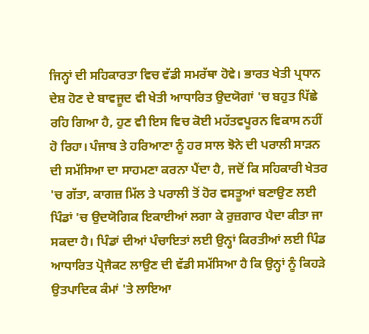ਜਿਨ੍ਹਾਂ ਦੀ ਸਹਿਕਾਰਤਾ ਵਿਚ ਵੱਡੀ ਸਮਰੱਥਾ ਹੋਵੇ। ਭਾਰਤ ਖੇਤੀ ਪ੍ਰਧਾਨ ਦੇਸ਼ ਹੋਣ ਦੇ ਬਾਵਜੂਦ ਵੀ ਖੇਤੀ ਆਧਾਰਿਤ ਉਦਯੋਗਾਂ 'ਚ ਬਹੁਤ ਪਿੱਛੇ ਰਹਿ ਗਿਆ ਹੈ, ਹੁਣ ਵੀ ਇਸ ਵਿਚ ਕੋਈ ਮਹੱਤਵਪੂਰਨ ਵਿਕਾਸ ਨਹੀਂ ਹੋ ਰਿਹਾ। ਪੰਜਾਬ ਤੇ ਹਰਿਆਣਾ ਨੂੰ ਹਰ ਸਾਲ ਝੋਨੇ ਦੀ ਪਰਾਲੀ ਸਾੜਨ ਦੀ ਸਮੱਸਿਆ ਦਾ ਸਾਹਮਣਾ ਕਰਨਾ ਪੈਂਦਾ ਹੈ, ਜਦੋਂ ਕਿ ਸਹਿਕਾਰੀ ਖੇਤਰ 'ਚ ਗੱਤਾ, ਕਾਗਜ਼ ਮਿੱਲ ਤੇ ਪਰਾਲੀ ਤੋਂ ਹੋਰ ਵਸਤੂਆਂ ਬਣਾਉਣ ਲਈ ਪਿੰਡਾਂ 'ਚ ਉਦਯੋਗਿਕ ਇਕਾਈਆਂ ਲਗਾ ਕੇ ਰੁਜ਼ਗਾਰ ਪੈਦਾ ਕੀਤਾ ਜਾ ਸਕਦਾ ਹੈ। ਪਿੰਡਾਂ ਦੀਆਂ ਪੰਚਾਇਤਾਂ ਲਈ ਉਨ੍ਹਾਂ ਕਿਰਤੀਆਂ ਲਈ ਪਿੰਡ ਆਧਾਰਿਤ ਪ੍ਰੋਜੈਕਟ ਲਾਉਣ ਦੀ ਵੱਡੀ ਸਮੱਸਿਆ ਹੈ ਕਿ ਉਨ੍ਹਾਂ ਨੂੰ ਕਿਹੜੇ ਉਤਪਾਦਿਕ ਕੰਮਾਂ 'ਤੇ ਲਾਇਆ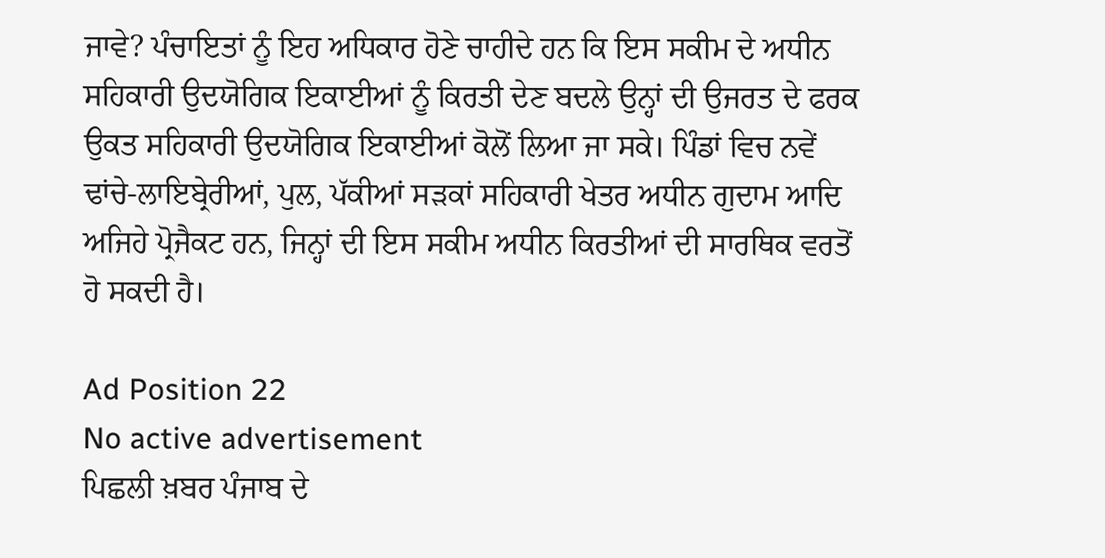ਜਾਵੇ? ਪੰਚਾਇਤਾਂ ਨੂੰ ਇਹ ਅਧਿਕਾਰ ਹੋਣੇ ਚਾਹੀਦੇ ਹਨ ਕਿ ਇਸ ਸਕੀਮ ਦੇ ਅਧੀਨ ਸਹਿਕਾਰੀ ਉਦਯੋਗਿਕ ਇਕਾਈਆਂ ਨੂੰ ਕਿਰਤੀ ਦੇਣ ਬਦਲੇ ਉਨ੍ਹਾਂ ਦੀ ਉਜਰਤ ਦੇ ਫਰਕ ਉਕਤ ਸਹਿਕਾਰੀ ਉਦਯੋਗਿਕ ਇਕਾਈਆਂ ਕੋਲੋਂ ਲਿਆ ਜਾ ਸਕੇ। ਪਿੰਡਾਂ ਵਿਚ ਨਵੇਂ ਢਾਂਚੇ-ਲਾਇਬ੍ਰੇਰੀਆਂ, ਪੁਲ, ਪੱਕੀਆਂ ਸੜਕਾਂ ਸਹਿਕਾਰੀ ਖੇਤਰ ਅਧੀਨ ਗੁਦਾਮ ਆਦਿ ਅਜਿਹੇ ਪ੍ਰੋਜੈਕਟ ਹਨ, ਜਿਨ੍ਹਾਂ ਦੀ ਇਸ ਸਕੀਮ ਅਧੀਨ ਕਿਰਤੀਆਂ ਦੀ ਸਾਰਥਿਕ ਵਰਤੋਂ ਹੋ ਸਕਦੀ ਹੈ।

Ad Position 22
No active advertisement
ਪਿਛਲੀ ਖ਼ਬਰ ਪੰਜਾਬ ਦੇ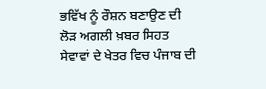ਭਵਿੱਖ ਨੂੰ ਰੌਸ਼ਨ ਬਣਾਉਣ ਦੀ ਲੋੜ ਅਗਲੀ ਖ਼ਬਰ ਸਿਹਤ ਸੇਵਾਵਾਂ ਦੇ ਖੇਤਰ ਵਿਚ ਪੰਜਾਬ ਦੀ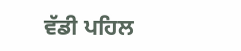ਵੱਡੀ ਪਹਿਲ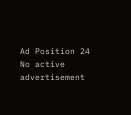Ad Position 24
No active advertisement